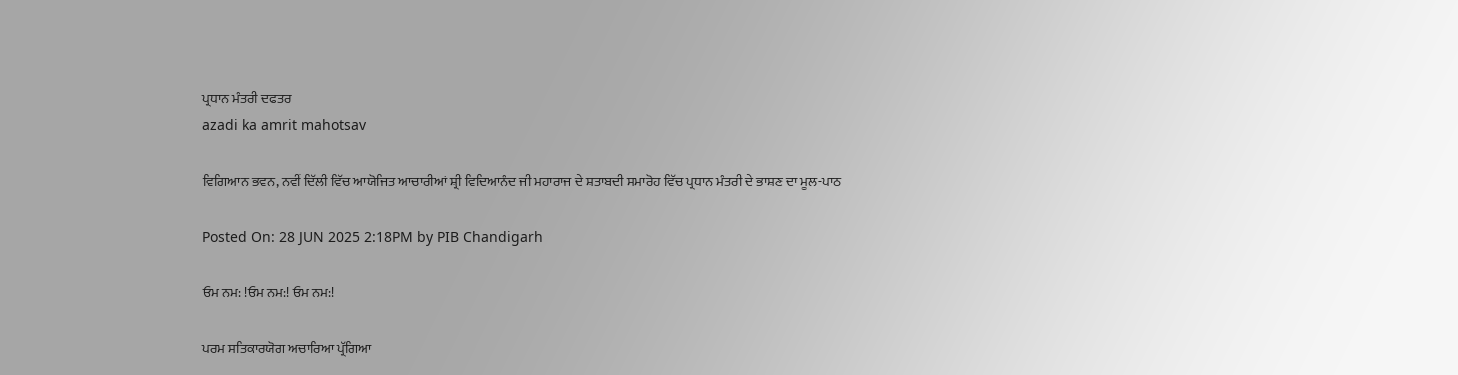ਪ੍ਰਧਾਨ ਮੰਤਰੀ ਦਫਤਰ
azadi ka amrit mahotsav

ਵਿਗਿਆਨ ਭਵਨ, ਨਵੀਂ ਦਿੱਲੀ ਵਿੱਚ ਆਯੋਜਿਤ ਆਚਾਰੀਆਂ ਸ਼੍ਰੀ ਵਿਦਿਆਨੰਦ ਜੀ ਮਹਾਰਾਜ ਦੇ ਸ਼ਤਾਬਦੀ ਸਮਾਰੋਹ ਵਿੱਚ ਪ੍ਰਧਾਨ ਮੰਤਰੀ ਦੇ ਭਾਸ਼ਣ ਦਾ ਮੂਲ-ਪਾਠ

Posted On: 28 JUN 2025 2:18PM by PIB Chandigarh

ਓਮ ਨਮ: !ਓਮ ਨਮ:! ਓਮ ਨਮ:!

ਪਰਮ ਸਤਿਕਾਰਯੋਗ ਅਚਾਰਿਆ ਪ੍ਰੱਗਿਆ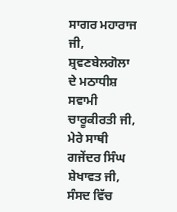ਸਾਗਰ ਮਹਾਰਾਜ ਜੀ, ਸ਼੍ਰਵਣਬੇਲਗੋਲਾ ਦੇ ਮਠਾਧੀਸ਼ ਸਵਾਮੀ  ਚਾਰੂਕੀਰਤੀ ਜੀ,  ਮੇਰੇ ਸਾਥੀ ਗਜੇਂਦਰ ਸਿੰਘ  ਸ਼ੇਖਾਵਤ ਜੀ,  ਸੰਸਦ ਵਿੱਚ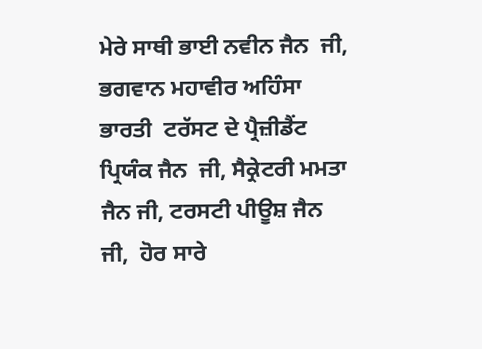ਮੇਰੇ ਸਾਥੀ ਭਾਈ ਨਵੀਨ ਜੈਨ  ਜੀ, ਭਗਵਾਨ ਮਹਾਵੀਰ ਅਹਿੰਸਾ ਭਾਰਤੀ  ਟਰੱਸਟ ਦੇ ਪ੍ਰੈਜ਼ੀਡੈਂਟ ਪ੍ਰਿਯੰਕ ਜੈਨ  ਜੀ, ਸੈਕ੍ਰੇਟਰੀ ਮਮਤਾ ਜੈਨ ਜੀ, ਟਰਸਟੀ ਪੀਊਸ਼ ਜੈਨ  ਜੀ,  ਹੋਰ ਸਾਰੇ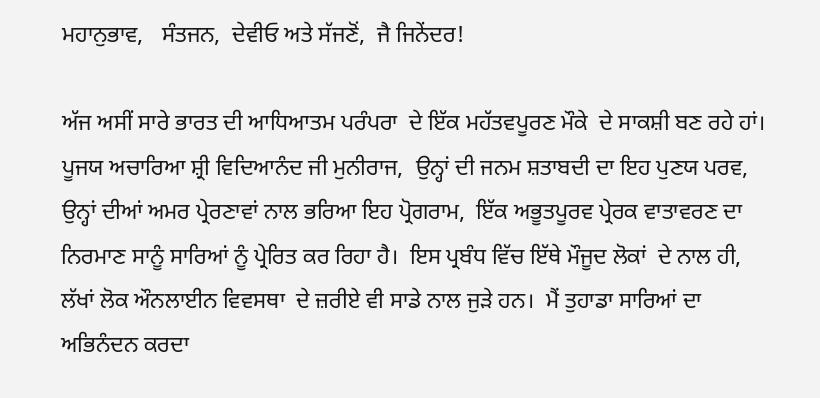ਮਹਾਨੁਭਾਵ,   ਸੰਤਜਨ,  ਦੇਵੀਓ ਅਤੇ ਸੱਜਣੋਂ,  ਜੈ ਜਿਨੇਂਦਰ!

ਅੱਜ ਅਸੀਂ ਸਾਰੇ ਭਾਰਤ ਦੀ ਆਧਿਆਤਮ ਪਰੰਪਰਾ  ਦੇ ਇੱਕ ਮਹੱਤਵਪੂਰਣ ਮੌਕੇ  ਦੇ ਸਾਕਸ਼ੀ ਬਣ ਰਹੇ ਹਾਂ।  ਪੂਜਯ ਅਚਾਰਿਆ ਸ਼੍ਰੀ ਵਿਦਿਆਨੰਦ ਜੀ ਮੁਨੀਰਾਜ,  ਉਨ੍ਹਾਂ ਦੀ ਜਨਮ ਸ਼ਤਾਬਦੀ ਦਾ ਇਹ ਪੁਣਯ ਪਰਵ, ਉਨ੍ਹਾਂ ਦੀਆਂ ਅਮਰ ਪ੍ਰੇਰਣਾਵਾਂ ਨਾਲ ਭਰਿਆ ਇਹ ਪ੍ਰੋਗਰਾਮ,  ਇੱਕ ਅਭੂਤਪੂਰਵ ਪ੍ਰੇਰਕ ਵਾਤਾਵਰਣ ਦਾ ਨਿਰਮਾਣ ਸਾਨੂੰ ਸਾਰਿਆਂ ਨੂੰ ਪ੍ਰੇਰਿਤ ਕਰ ਰਿਹਾ ਹੈ।  ਇਸ ਪ੍ਰਬੰਧ ਵਿੱਚ ਇੱਥੇ ਮੌਜੂਦ ਲੋਕਾਂ  ਦੇ ਨਾਲ ਹੀ,  ਲੱਖਾਂ ਲੋਕ ਔਨਲਾਈਨ ਵਿਵਸਥਾ  ਦੇ ਜ਼ਰੀਏ ਵੀ ਸਾਡੇ ਨਾਲ ਜੁੜੇ ਹਨ।  ਮੈਂ ਤੁਹਾਡਾ ਸਾਰਿਆਂ ਦਾ ਅਭਿਨੰਦਨ ਕਰਦਾ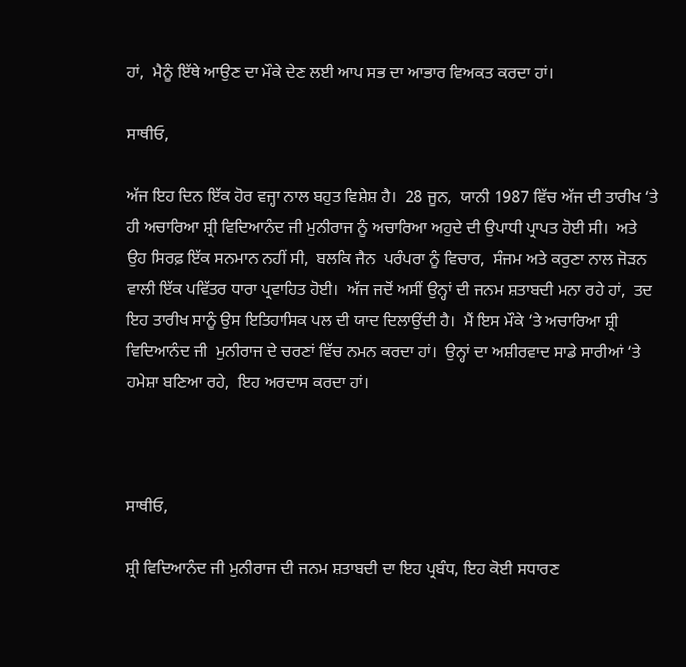ਹਾਂ,  ਮੈਨੂੰ ਇੱਥੇ ਆਉਣ ਦਾ ਮੌਕੇ ਦੇਣ ਲਈ ਆਪ ਸਭ ਦਾ ਆਭਾਰ ਵਿਅਕਤ ਕਰਦਾ ਹਾਂ।

ਸਾਥੀਓ,

ਅੱਜ ਇਹ ਦਿਨ ਇੱਕ ਹੋਰ ਵਜ੍ਹਾ ਨਾਲ ਬਹੁਤ ਵਿਸ਼ੇਸ਼ ਹੈ।  28 ਜੂਨ,  ਯਾਨੀ 1987 ਵਿੱਚ ਅੱਜ ਦੀ ਤਾਰੀਖ ‘ਤੇ ਹੀ ਅਚਾਰਿਆ ਸ਼੍ਰੀ ਵਿਦਿਆਨੰਦ ਜੀ ਮੁਨੀਰਾਜ ਨੂੰ ਅਚਾਰਿਆ ਅਹੁਦੇ ਦੀ ਉਪਾਧੀ ਪ੍ਰਾਪਤ ਹੋਈ ਸੀ।  ਅਤੇ ਉਹ ਸਿਰਫ਼ ਇੱਕ ਸਨਮਾਨ ਨਹੀਂ ਸੀ,  ਬਲਕਿ ਜੈਨ  ਪਰੰਪਰਾ ਨੂੰ ਵਿਚਾਰ,  ਸੰਜਮ ਅਤੇ ਕਰੁਣਾ ਨਾਲ ਜੋੜਨ ਵਾਲੀ ਇੱਕ ਪਵਿੱਤਰ ਧਾਰਾ ਪ੍ਰਵਾਹਿਤ ਹੋਈ।  ਅੱਜ ਜਦੋਂ ਅਸੀਂ ਉਨ੍ਹਾਂ ਦੀ ਜਨਮ ਸ਼ਤਾਬਦੀ ਮਨਾ ਰਹੇ ਹਾਂ,  ਤਦ ਇਹ ਤਾਰੀਖ ਸਾਨੂੰ ਉਸ ਇਤਿਹਾਸਿਕ ਪਲ ਦੀ ਯਾਦ ਦਿਲਾਉਂਦੀ ਹੈ।  ਮੈਂ ਇਸ ਮੌਕੇ ‘ਤੇ ਅਚਾਰਿਆ ਸ਼੍ਰੀ ਵਿਦਿਆਨੰਦ ਜੀ  ਮੁਨੀਰਾਜ ਦੇ ਚਰਣਾਂ ਵਿੱਚ ਨਮਨ ਕਰਦਾ ਹਾਂ।  ਉਨ੍ਹਾਂ ਦਾ ਅਸ਼ੀਰਵਾਦ ਸਾਡੇ ਸਾਰੀਆਂ ‘ਤੇ ਹਮੇਸ਼ਾ ਬਣਿਆ ਰਹੇ,  ਇਹ ਅਰਦਾਸ ਕਰਦਾ ਹਾਂ।



ਸਾਥੀਓ,

ਸ਼੍ਰੀ ਵਿਦਿਆਨੰਦ ਜੀ ਮੁਨੀਰਾਜ ਦੀ ਜਨਮ ਸ਼ਤਾਬਦੀ ਦਾ ਇਹ ਪ੍ਰਬੰਧ, ਇਹ ਕੋਈ ਸਧਾਰਣ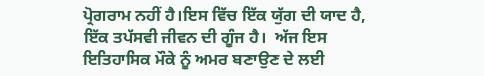ਪ੍ਰੋਗਰਾਮ ਨਹੀਂ ਹੈ।ਇਸ ਵਿੱਚ ਇੱਕ ਯੁੱਗ ਦੀ ਯਾਦ ਹੈ,  ਇੱਕ ਤਪੱਸਵੀ ਜੀਵਨ ਦੀ ਗੂੰਜ ਹੈ।  ਅੱਜ ਇਸ ਇਤਿਹਾਸਿਕ ਮੌਕੇ ਨੂੰ ਅਮਰ ਬਣਾਉਣ ਦੇ ਲਈ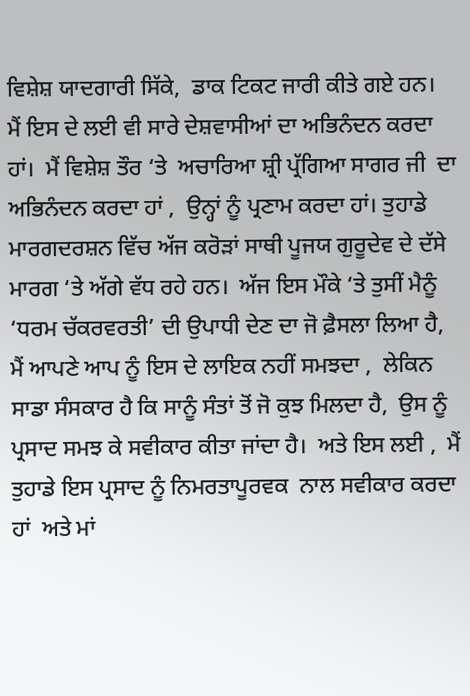ਵਿਸ਼ੇਸ਼ ਯਾਦਗਾਰੀ ਸਿੱਕੇ,  ਡਾਕ ਟਿਕਟ ਜਾਰੀ ਕੀਤੇ ਗਏ ਹਨ।  ਮੈਂ ਇਸ ਦੇ ਲਈ ਵੀ ਸਾਰੇ ਦੇਸ਼ਵਾਸੀਆਂ ਦਾ ਅਭਿਨੰਦਨ ਕਰਦਾ ਹਾਂ।  ਮੈਂ ਵਿਸ਼ੇਸ਼ ਤੌਰ ‘ਤੇ  ਅਚਾਰਿਆ ਸ਼੍ਰੀ ਪ੍ਰੱਗਿਆ ਸਾਗਰ ਜੀ  ਦਾ ਅਭਿਨੰਦਨ ਕਰਦਾ ਹਾਂ ,  ਉਨ੍ਹਾਂ ਨੂੰ ਪ੍ਰਣਾਮ ਕਰਦਾ ਹਾਂ। ਤੁਹਾਡੇ ਮਾਰਗਦਰਸ਼ਨ ਵਿੱਚ ਅੱਜ ਕਰੋੜਾਂ ਸਾਥੀ ਪੂਜਯ ਗੁਰੂਦੇਵ ਦੇ ਦੱਸੇ ਮਾਰਗ ‘ਤੇ ਅੱਗੇ ਵੱਧ ਰਹੇ ਹਨ।  ਅੱਜ ਇਸ ਮੌਕੇ ‘ਤੇ ਤੁਸੀਂ ਮੈਨੂੰ ‘ਧਰਮ ਚੱਕਰਵਰਤੀ’ ਦੀ ਉਪਾਧੀ ਦੇਣ ਦਾ ਜੋ ਫ਼ੈਸਲਾ ਲਿਆ ਹੈ,  ਮੈਂ ਆਪਣੇ ਆਪ ਨੂੰ ਇਸ ਦੇ ਲਾਇਕ ਨਹੀਂ ਸਮਝਦਾ ,  ਲੇਕਿਨ ਸਾਡਾ ਸੰਸਕਾਰ ਹੈ ਕਿ ਸਾਨੂੰ ਸੰਤਾਂ ਤੋਂ ਜੋ ਕੁਝ ਮਿਲਦਾ ਹੈ,  ਉਸ ਨੂੰ ਪ੍ਰਸਾਦ ਸਮਝ ਕੇ ਸਵੀਕਾਰ ਕੀਤਾ ਜਾਂਦਾ ਹੈ।  ਅਤੇ ਇਸ ਲਈ ,  ਮੈਂ ਤੁਹਾਡੇ ਇਸ ਪ੍ਰਸਾਦ ਨੂੰ ਨਿਮਰਤਾਪੂਰਵਕ  ਨਾਲ ਸਵੀਕਾਰ ਕਰਦਾ ਹਾਂ  ਅਤੇ ਮਾਂ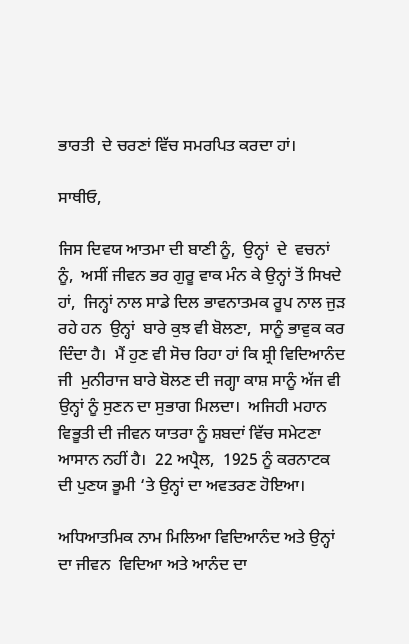ਭਾਰਤੀ  ਦੇ ਚਰਣਾਂ ਵਿੱਚ ਸਮਰਪਿਤ ਕਰਦਾ ਹਾਂ।

ਸਾਥੀਓ,

ਜਿਸ ਦਿਵਯ ਆਤਮਾ ਦੀ ਬਾਣੀ ਨੂੰ,  ਉਨ੍ਹਾਂ  ਦੇ  ਵਚਨਾਂ ਨੂੰ,  ਅਸੀਂ ਜੀਵਨ ਭਰ ਗੁਰੂ ਵਾਕ ਮੰਨ ਕੇ ਉਨ੍ਹਾਂ ਤੋਂ ਸਿਖਦੇ ਹਾਂ,  ਜਿਨ੍ਹਾਂ ਨਾਲ ਸਾਡੇ ਦਿਲ ਭਾਵਨਾਤਮਕ ਰੂਪ ਨਾਲ ਜੁੜ ਰਹੇ ਹਨ  ਉਨ੍ਹਾਂ  ਬਾਰੇ ਕੁਝ ਵੀ ਬੋਲਣਾ,  ਸਾਨੂੰ ਭਾਵੁਕ ਕਰ ਦਿੰਦਾ ਹੈ।  ਮੈਂ ਹੁਣ ਵੀ ਸੋਚ ਰਿਹਾ ਹਾਂ ਕਿ ਸ਼੍ਰੀ ਵਿਦਿਆਨੰਦ ਜੀ  ਮੁਨੀਰਾਜ ਬਾਰੇ ਬੋਲਣ ਦੀ ਜਗ੍ਹਾ ਕਾਸ਼ ਸਾਨੂੰ ਅੱਜ ਵੀ ਉਨ੍ਹਾਂ ਨੂੰ ਸੁਣਨ ਦਾ ਸੁਭਾਗ ਮਿਲਦਾ।  ਅਜਿਹੀ ਮਹਾਨ ਵਿਭੂਤੀ ਦੀ ਜੀਵਨ ਯਾਤਰਾ ਨੂੰ ਸ਼ਬਦਾਂ ਵਿੱਚ ਸਮੇਟਣਾ ਆਸਾਨ ਨਹੀਂ ਹੈ।  22 ਅਪ੍ਰੈਲ,  1925 ਨੂੰ ਕਰਨਾਟਕ ਦੀ ਪੁਣਯ ਭੂਮੀ ‘ਤੇ ਉਨ੍ਹਾਂ ਦਾ ਅਵਤਰਣ ਹੋਇਆ।

ਅਧਿਆਤਮਿਕ ਨਾਮ ਮਿਲਿਆ ਵਿਦਿਆਨੰਦ ਅਤੇ ਉਨ੍ਹਾਂ ਦਾ ਜੀਵਨ  ਵਿਦਿਆ ਅਤੇ ਆਨੰਦ ਦਾ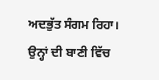ਅਦਭੁੱਤ ਸੰਗਮ ਰਿਹਾ।  ਉਨ੍ਹਾਂ ਦੀ ਬਾਣੀ ਵਿੱਚ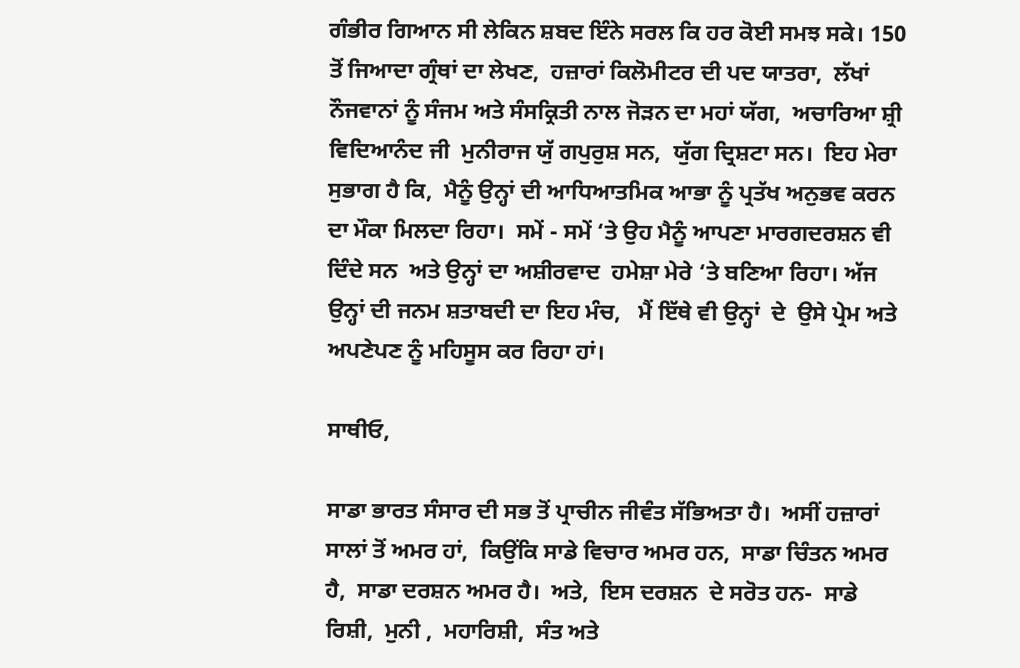ਗੰਭੀਰ ਗਿਆਨ ਸੀ ਲੇਕਿਨ ਸ਼ਬਦ ਇੰਨੇ ਸਰਲ ਕਿ ਹਰ ਕੋਈ ਸਮਝ ਸਕੇ। 150 ਤੋਂ ਜਿਆਦਾ ਗ੍ਰੰਥਾਂ ਦਾ ਲੇਖਣ,  ਹਜ਼ਾਰਾਂ ਕਿਲੋਮੀਟਰ ਦੀ ਪਦ ਯਾਤਰਾ,  ਲੱਖਾਂ ਨੌਜਵਾਨਾਂ ਨੂੰ ਸੰਜਮ ਅਤੇ ਸੰਸਕ੍ਰਿਤੀ ਨਾਲ ਜੋੜਨ ਦਾ ਮਹਾਂ ਯੱਗ,  ਅਚਾਰਿਆ ਸ਼੍ਰੀ ਵਿਦਿਆਨੰਦ ਜੀ  ਮੁਨੀਰਾਜ ਯੁੱ ਗਪੁਰੁਸ਼ ਸਨ,  ਯੁੱਗ ਦ੍ਰਿਸ਼ਟਾ ਸਨ।  ਇਹ ਮੇਰਾ ਸੁਭਾਗ ਹੈ ਕਿ,  ਮੈਨੂੰ ਉਨ੍ਹਾਂ ਦੀ ਆਧਿਆਤਮਿਕ ਆਭਾ ਨੂੰ ਪ੍ਰਤੱਖ ਅਨੁਭਵ ਕਰਨ ਦਾ ਮੌਕਾ ਮਿਲਦਾ ਰਿਹਾ।  ਸਮੇਂ - ਸਮੇਂ ‘ਤੇ ਉਹ ਮੈਨੂੰ ਆਪਣਾ ਮਾਰਗਦਰਸ਼ਨ ਵੀ ਦਿੰਦੇ ਸਨ  ਅਤੇ ਉਨ੍ਹਾਂ ਦਾ ਅਸ਼ੀਰਵਾਦ  ਹਮੇਸ਼ਾ ਮੇਰੇ ‘ਤੇ ਬਣਿਆ ਰਿਹਾ। ਅੱਜ ਉਨ੍ਹਾਂ ਦੀ ਜਨਮ ਸ਼ਤਾਬਦੀ ਦਾ ਇਹ ਮੰਚ,   ਮੈਂ ਇੱਥੇ ਵੀ ਉਨ੍ਹਾਂ  ਦੇ  ਉਸੇ ਪ੍ਰੇਮ ਅਤੇ ਅਪਣੇਪਣ ਨੂੰ ਮਹਿਸੂਸ ਕਰ ਰਿਹਾ ਹਾਂ।

ਸਾਥੀਓ,

ਸਾਡਾ ਭਾਰਤ ਸੰਸਾਰ ਦੀ ਸਭ ਤੋਂ ਪ੍ਰਾਚੀਨ ਜੀਵੰਤ ਸੱਭਿਅਤਾ ਹੈ।  ਅਸੀਂ ਹਜ਼ਾਰਾਂ ਸਾਲਾਂ ਤੋਂ ਅਮਰ ਹਾਂ,  ਕਿਉਂਕਿ ਸਾਡੇ ਵਿਚਾਰ ਅਮਰ ਹਨ,  ਸਾਡਾ ਚਿੰਤਨ ਅਮਰ ਹੈ,  ਸਾਡਾ ਦਰਸ਼ਨ ਅਮਰ ਹੈ।  ਅਤੇ,  ਇਸ ਦਰਸ਼ਨ  ਦੇ ਸਰੋਤ ਹਨ-  ਸਾਡੇ ਰਿਸ਼ੀ,  ਮੁਨੀ ,  ਮਹਾਰਿਸ਼ੀ,  ਸੰਤ ਅਤੇ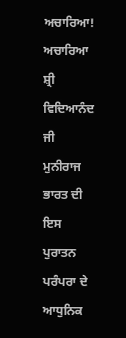ਅਚਾਰਿਆ!  ਅਚਾਰਿਆ ਸ਼੍ਰੀ ਵਿਦਿਆਨੰਦ ਜੀ ਮੁਨੀਰਾਜ ਭਾਰਤ ਦੀ ਇਸ ਪੁਰਾਤਨ ਪਰੰਪਰਾ ਦੇ ਆਧੁਨਿਕ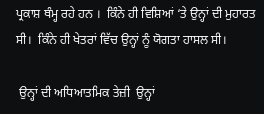ਪ੍ਰਕਾਸ਼ ਥੰਮ੍ਹ ਰਹੇ ਹਨ ।  ਕਿੰਨੇ ਹੀ ਵਿਸ਼ਿਆਂ ‘ਤੇ ਉਨ੍ਹਾਂ ਦੀ ਮੁਹਾਰਤ ਸੀ।  ਕਿੰਨੇ ਹੀ ਖੇਤਰਾਂ ਵਿੱਚ ਉਨ੍ਹਾਂ ਨੂੰ ਯੋਗਤਾ ਹਾਸਲ ਸੀ।

 ਉਨ੍ਹਾਂ ਦੀ ਅਧਿਆਤਮਿਕ ਤੇਜ਼ੀ  ਉਨ੍ਹਾਂ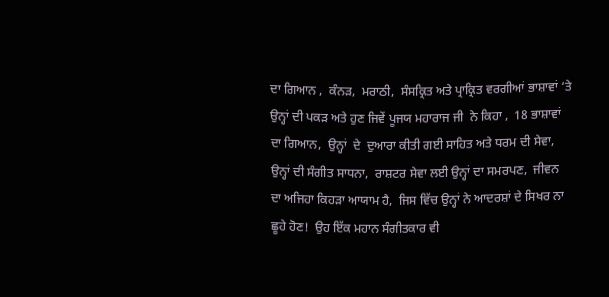ਦਾ ਗਿਆਨ ,  ਕੰਨੜ,  ਮਰਾਠੀ,  ਸੰਸਕ੍ਰਿਤ ਅਤੇ ਪ੍ਰਾਕ੍ਰਿਤ ਵਰਗੀਆਂ ਭਾਸ਼ਾਵਾਂ ‘ਤੇ ਉਨ੍ਹਾਂ ਦੀ ਪਕੜ ਅਤੇ ਹੁਣ ਜਿਵੇਂ ਪੂਜਯ ਮਹਾਰਾਜ ਜੀ  ਨੇ ਕਿਹਾ ,  18 ਭਾਸ਼ਾਵਾਂ ਦਾ ਗਿਆਨ,  ਉਨ੍ਹਾਂ  ਦੇ  ਦੁਆਰਾ ਕੀਤੀ ਗਈ ਸਾਹਿਤ ਅਤੇ ਧਰਮ ਦੀ ਸੇਵਾ,  ਉਨ੍ਹਾਂ ਦੀ ਸੰਗੀਤ ਸਾਧਨਾ,  ਰਾਸ਼ਟਰ ਸੇਵਾ ਲਈ ਉਨ੍ਹਾਂ ਦਾ ਸਮਰਪਣ,  ਜੀਵਨ ਦਾ ਅਜਿਹਾ ਕਿਹੜਾ ਆਯਾਮ ਹੈ,  ਜਿਸ ਵਿੱਚ ਉਨ੍ਹਾਂ ਨੇ ਆਦਰਸ਼ਾਂ ਦੇ ਸਿਖਰ ਨਾ ਛੂਹੇ ਹੋਣ!  ਉਹ ਇੱਕ ਮਹਾਨ ਸੰਗੀਤਕਾਰ ਵੀ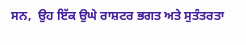ਸਨ,  ਉਹ ਇੱਕ ਉਘੇ ਰਾਸ਼ਟਰ ਭਗਤ ਅਤੇ ਸੁਤੰਤਰਤਾ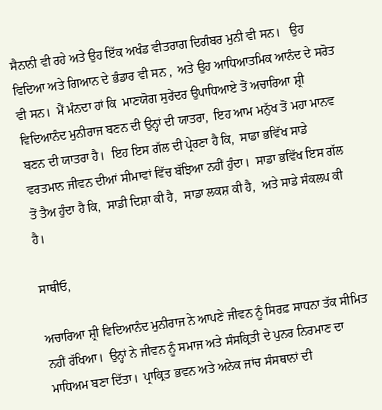ਸੈਨਾਨੀ ਵੀ ਰਹੇ ਅਤੇ ਉਹ ਇੱਕ ਅਖੰਡ ਵੀਤਰਾਗ ਦਿਗੰਬਰ ਮੁਨੀ ਵੀ ਸਨ।   ਉਹ ਵਿਦਿਆ ਅਤੇ ਗਿਆਨ ਦੇ ਭੰਡਾਰ ਵੀ ਸਨ ,  ਅਤੇ ਉਹ ਆਧਿਆਤਮਿਕ ਆਨੰਦ ਦੇ ਸਰੋਤ ਵੀ ਸਨ।  ਮੈਂ ਮੰਨਦਾ ਹਾਂ ਕਿ  ਮਾਣਯੋਗ ਸੁਰੇਂਦਰ ਉਪਾਧਿਆਏ ਤੋਂ ਅਚਾਰਿਆ ਸ਼੍ਰੀ ਵਿਦਿਆਨੰਦ ਮੁਨੀਰਾਜ ਬਣਨ ਦੀ ਉਨ੍ਹਾਂ ਦੀ ਯਾਤਰਾ,  ਇਹ ਆਮ ਮਨੁੱਖ ਤੋਂ ਮਹਾ ਮਾਨਵ ਬਣਨ ਦੀ ਯਾਤਰਾ ਹੈ।  ਇਹ ਇਸ ਗੱਲ ਦੀ ਪ੍ਰੇਰਣਾ ਹੈ ਕਿ,  ਸਾਡਾ ਭਵਿੱਖ ਸਾਡੇ ਵਰਤਮਾਨ ਜੀਵਨ ਦੀਆਂ ਸੀਮਾਵਾਂ ਵਿੱਚ ਬੱਝਿਆ ਨਹੀਂ ਹੁੰਦਾ।  ਸਾਡਾ ਭਵਿੱਖ ਇਸ ਗੱਲ ਤੋਂ ਤੈਅ ਹੁੰਦਾ ਹੈ ਕਿ,  ਸਾਡੀ ਦਿਸ਼ਾ ਕੀ ਹੈ,  ਸਾਡਾ ਲਕਸ਼ ਕੀ ਹੈ,  ਅਤੇ ਸਾਡੇ ਸੰਕਲਪ ਕੀ ਹੈ।

ਸਾਥੀਓ,

ਅਚਾਰਿਆ ਸ਼੍ਰੀ ਵਿਦਿਆਨੰਦ ਮੁਨੀਰਾਜ ਨੇ ਆਪਣੇ ਜੀਵਨ ਨੂੰ ਸਿਰਫ਼ ਸਾਧਨਾ ਤੱਕ ਸੀਮਿਤ ਨਹੀਂ ਰੱਖਿਆ।  ਉਨ੍ਹਾਂ ਨੇ ਜੀਵਨ ਨੂੰ ਸਮਾਜ ਅਤੇ ਸੰਸਕ੍ਰਿਤੀ ਦੇ ਪੁਨਰ ਨਿਰਮਾਣ ਦਾ ਮਾਧਿਅਮ ਬਣਾ ਦਿੱਤਾ।  ਪ੍ਰਾਕ੍ਰਿਤ ਭਵਨ ਅਤੇ ਅਨੇਕ ਜਾਂਚ ਸੰਸਥਾਨਾਂ ਦੀ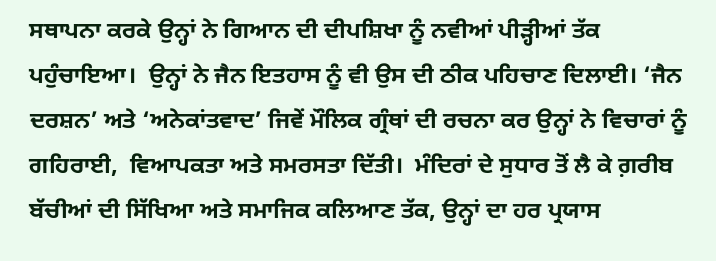ਸਥਾਪਨਾ ਕਰਕੇ ਉਨ੍ਹਾਂ ਨੇ ਗਿਆਨ ਦੀ ਦੀਪਸ਼ਿਖਾ ਨੂੰ ਨਵੀਆਂ ਪੀੜ੍ਹੀਆਂ ਤੱਕ ਪਹੁੰਚਾਇਆ।  ਉਨ੍ਹਾਂ ਨੇ ਜੈਨ ਇਤਹਾਸ ਨੂੰ ਵੀ ਉਸ ਦੀ ਠੀਕ ਪਹਿਚਾਣ ਦਿਲਾਈ। ‘ਜੈਨ ਦਰਸ਼ਨ’ ਅਤੇ ‘ਅਨੇਕਾਂਤਵਾਦ’ ਜਿਵੇਂ ਮੌਲਿਕ ਗ੍ਰੰਥਾਂ ਦੀ ਰਚਨਾ ਕਰ ਉਨ੍ਹਾਂ ਨੇ ਵਿਚਾਰਾਂ ਨੂੰ ਗਹਿਰਾਈ,  ਵਿਆਪਕਤਾ ਅਤੇ ਸਮਰਸਤਾ ਦਿੱਤੀ।  ਮੰਦਿਰਾਂ ਦੇ ਸੁਧਾਰ ਤੋਂ ਲੈ ਕੇ ਗ਼ਰੀਬ ਬੱਚੀਆਂ ਦੀ ਸਿੱਖਿਆ ਅਤੇ ਸਮਾਜਿਕ ਕਲਿਆਣ ਤੱਕ, ਉਨ੍ਹਾਂ ਦਾ ਹਰ ਪ੍ਰਯਾਸ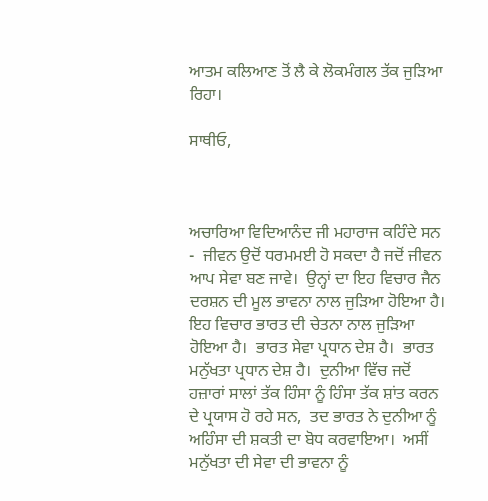ਆਤਮ ਕਲਿਆਣ ਤੋਂ ਲੈ ਕੇ ਲੋਕਮੰਗਲ ਤੱਕ ਜੁੜਿਆ ਰਿਹਾ।

ਸਾਥੀਓ,



ਅਚਾਰਿਆ ਵਿਦਿਆਨੰਦ ਜੀ ਮਹਾਰਾਜ ਕਹਿੰਦੇ ਸਨ -  ਜੀਵਨ ਉਦੋਂ ਧਰਮਮਈ ਹੋ ਸਕਦਾ ਹੈ ਜਦੋਂ ਜੀਵਨ ਆਪ ਸੇਵਾ ਬਣ ਜਾਵੇ।  ਉਨ੍ਹਾਂ ਦਾ ਇਹ ਵਿਚਾਰ ਜੈਨ  ਦਰਸ਼ਨ ਦੀ ਮੂਲ ਭਾਵਨਾ ਨਾਲ ਜੁੜਿਆ ਹੋਇਆ ਹੈ।  ਇਹ ਵਿਚਾਰ ਭਾਰਤ ਦੀ ਚੇਤਨਾ ਨਾਲ ਜੁੜਿਆ ਹੋਇਆ ਹੈ।  ਭਾਰਤ ਸੇਵਾ ਪ੍ਰਧਾਨ ਦੇਸ਼ ਹੈ।  ਭਾਰਤ ਮਨੁੱਖਤਾ ਪ੍ਰਧਾਨ ਦੇਸ਼ ਹੈ।  ਦੁਨੀਆ ਵਿੱਚ ਜਦੋਂ ਹਜ਼ਾਰਾਂ ਸਾਲਾਂ ਤੱਕ ਹਿੰਸਾ ਨੂੰ ਹਿੰਸਾ ਤੱਕ ਸ਼ਾਂਤ ਕਰਨ ਦੇ ਪ੍ਰਯਾਸ ਹੋ ਰਹੇ ਸਨ,  ਤਦ ਭਾਰਤ ਨੇ ਦੁਨੀਆ ਨੂੰ ਅਹਿੰਸਾ ਦੀ ਸ਼ਕਤੀ ਦਾ ਬੋਧ ਕਰਵਾਇਆ।  ਅਸੀਂ ਮਨੁੱਖਤਾ ਦੀ ਸੇਵਾ ਦੀ ਭਾਵਨਾ ਨੂੰ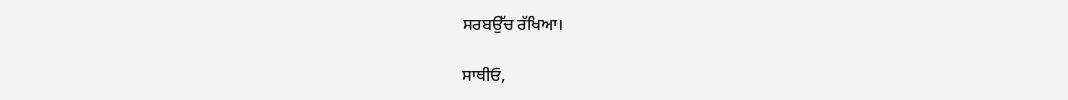ਸਰਬਉੱਚ ਰੱਖਿਆ।

ਸਾਥੀਓ,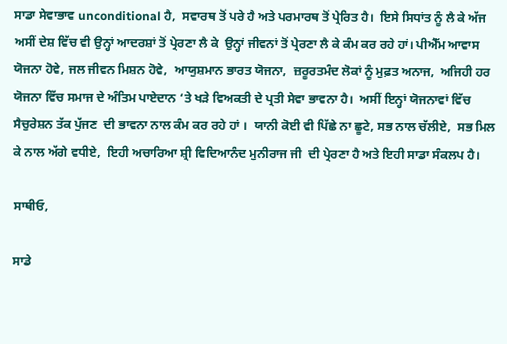ਸਾਡਾ ਸੇਵਾਭਾਵ unconditional ਹੈ,  ਸਵਾਰਥ ਤੋਂ ਪਰੇ ਹੈ ਅਤੇ ਪਰਮਾਰਥ ਤੋਂ ਪ੍ਰੇਰਿਤ ਹੈ।  ਇਸੇ ਸਿਧਾਂਤ ਨੂੰ ਲੈ ਕੇ ਅੱਜ ਅਸੀਂ ਦੇਸ਼ ਵਿੱਚ ਵੀ ਉਨ੍ਹਾਂ ਆਦਰਸ਼ਾਂ ਤੋਂ ਪ੍ਰੇਰਣਾ ਲੈ ਕੇ  ਉਨ੍ਹਾਂ ਜੀਵਨਾਂ ਤੋਂ ਪ੍ਰੇਰਣਾ ਲੈ ਕੇ ਕੰਮ ਕਰ ਰਹੇ ਹਾਂ। ਪੀਐੱਮ ਆਵਾਸ ਯੋਜਨਾ ਹੋਵੇ, ਜਲ ਜੀਵਨ ਮਿਸ਼ਨ ਹੋਵੇ,  ਆਯੁਸ਼ਮਾਨ ਭਾਰਤ ਯੋਜਨਾ,  ਜ਼ਰੂਰਤਮੰਦ ਲੋਕਾਂ ਨੂੰ ਮੁਫ਼ਤ ਅਨਾਜ,  ਅਜਿਹੀ ਹਰ ਯੋਜਨਾ ਵਿੱਚ ਸਮਾਜ ਦੇ ਅੰਤਿਮ ਪਾਏਦਾਨ ‘ਤੇ ਖੜੇ ਵਿਅਕਤੀ ਦੇ ਪ੍ਰਤੀ ਸੇਵਾ ਭਾਵਨਾ ਹੈ।  ਅਸੀਂ ਇਨ੍ਹਾਂ ਯੋਜਨਾਵਾਂ ਵਿੱਚ ਸੈਚੁਰੇਸ਼ਨ ਤੱਕ ਪੁੱਜਣ  ਦੀ ਭਾਵਨਾ ਨਾਲ ਕੰਮ ਕਰ ਰਹੇ ਹਾਂ ।  ਯਾਨੀ ਕੋਈ ਵੀ ਪਿੱਛੇ ਨਾ ਛੂਟੇ, ਸਭ ਨਾਲ ਚੱਲੀਏ,  ਸਭ ਮਿਲ ਕੇ ਨਾਲ ਅੱਗੇ ਵਧੀਏ,  ਇਹੀ ਅਚਾਰਿਆ ਸ਼੍ਰੀ ਵਿਦਿਆਨੰਦ ਮੁਨੀਰਾਜ ਜੀ  ਦੀ ਪ੍ਰੇਰਣਾ ਹੈ ਅਤੇ ਇਹੀ ਸਾਡਾ ਸੰਕਲਪ ਹੈ।

ਸਾਥੀਓ,

ਸਾਡੇ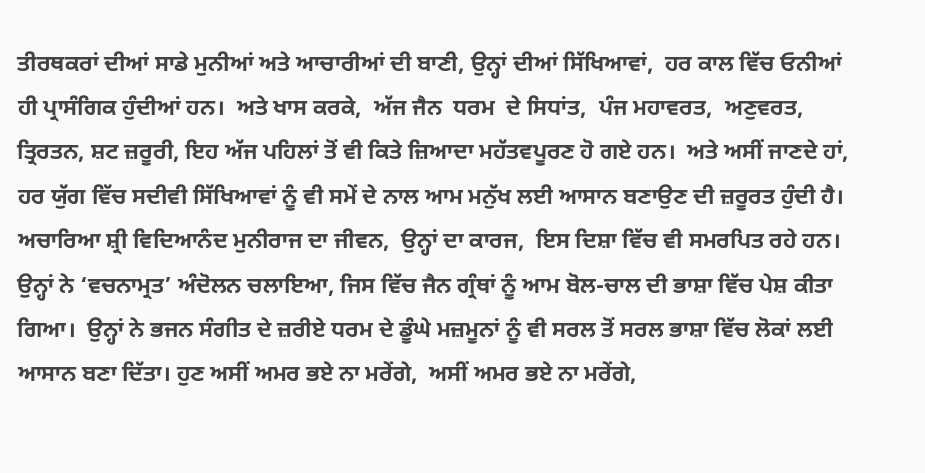ਤੀਰਥਕਰਾਂ ਦੀਆਂ ਸਾਡੇ ਮੁਨੀਆਂ ਅਤੇ ਆਚਾਰੀਆਂ ਦੀ ਬਾਣੀ, ਉਨ੍ਹਾਂ ਦੀਆਂ ਸਿੱਖਿਆਵਾਂ,  ਹਰ ਕਾਲ ਵਿੱਚ ਓਨੀਆਂ ਹੀ ਪ੍ਰਾਸੰਗਿਕ ਹੁੰਦੀਆਂ ਹਨ।  ਅਤੇ ਖਾਸ ਕਰਕੇ,  ਅੱਜ ਜੈਨ  ਧਰਮ  ਦੇ ਸਿਧਾਂਤ,  ਪੰਜ ਮਹਾਵਰਤ,  ਅਣੁਵਰਤ,  ਤ੍ਰਿਰਤਨ, ਸ਼ਟ ਜ਼ਰੂਰੀ, ਇਹ ਅੱਜ ਪਹਿਲਾਂ ਤੋਂ ਵੀ ਕਿਤੇ ਜ਼ਿਆਦਾ ਮਹੱਤਵਪੂਰਣ ਹੋ ਗਏ ਹਨ।  ਅਤੇ ਅਸੀਂ ਜਾਣਦੇ ਹਾਂ, ਹਰ ਯੁੱਗ ਵਿੱਚ ਸਦੀਵੀ ਸਿੱਖਿਆਵਾਂ ਨੂੰ ਵੀ ਸਮੇਂ ਦੇ ਨਾਲ ਆਮ ਮਨੁੱਖ ਲਈ ਆਸਾਨ ਬਣਾਉਣ ਦੀ ਜ਼ਰੂਰਤ ਹੁੰਦੀ ਹੈ।  ਅਚਾਰਿਆ ਸ਼੍ਰੀ ਵਿਦਿਆਨੰਦ ਮੁਨੀਰਾਜ ਦਾ ਜੀਵਨ,  ਉਨ੍ਹਾਂ ਦਾ ਕਾਰਜ,  ਇਸ ਦਿਸ਼ਾ ਵਿੱਚ ਵੀ ਸਮਰਪਿਤ ਰਹੇ ਹਨ। ਉਨ੍ਹਾਂ ਨੇ ‘ਵਚਨਾਮ੍ਰਤ’ ਅੰਦੋਲਨ ਚਲਾਇਆ, ਜਿਸ ਵਿੱਚ ਜੈਨ ਗ੍ਰੰਥਾਂ ਨੂੰ ਆਮ ਬੋਲ-ਚਾਲ ਦੀ ਭਾਸ਼ਾ ਵਿੱਚ ਪੇਸ਼ ਕੀਤਾ ਗਿਆ।  ਉਨ੍ਹਾਂ ਨੇ ਭਜਨ ਸੰਗੀਤ ਦੇ ਜ਼ਰੀਏ ਧਰਮ ਦੇ ਡੂੰਘੇ ਮਜ਼ਮੂਨਾਂ ਨੂੰ ਵੀ ਸਰਲ ਤੋਂ ਸਰਲ ਭਾਸ਼ਾ ਵਿੱਚ ਲੋਕਾਂ ਲਈ ਆਸਾਨ ਬਣਾ ਦਿੱਤਾ। ਹੁਣ ਅਸੀਂ ਅਮਰ ਭਏ ਨਾ ਮਰੇਂਗੇ,  ਅਸੀਂ ਅਮਰ ਭਏ ਨਾ ਮਰੇਂਗੇ,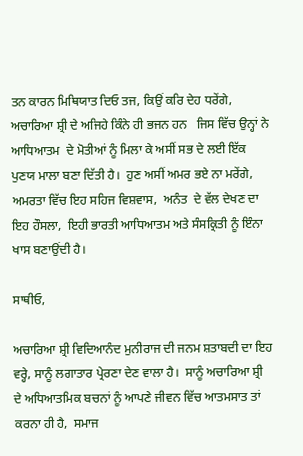ਤਨ ਕਾਰਨ ਮਿਥਿਯਾਤ ਦਿਓ ਤਜ, ਕਿਉਂ ਕਰਿ ਦੇਹ ਧਰੇਂਗੇ,  ਅਚਾਰਿਆ ਸ਼੍ਰੀ ਦੇ ਅਜਿਹੇ ਕਿੰਨੇ ਹੀ ਭਜਨ ਹਨ   ਜਿਸ ਵਿੱਚ ਉਨ੍ਹਾਂ ਨੇ ਆਧਿਆਤਮ  ਦੇ ਮੋਤੀਆਂ ਨੂੰ ਮਿਲਾ ਕੇ ਅਸੀਂ ਸਭ ਦੇ ਲਈ ਇੱਕ ਪੁਣਯ ਮਾਲਾ ਬਣਾ ਦਿੱਤੀ ਹੈ।  ਹੁਣ ਅਸੀਂ ਅਮਰ ਭਏ ਨਾ ਮਰੇਂਗੇ, ਅਮਰਤਾ ਵਿੱਚ ਇਹ ਸਹਿਜ ਵਿਸ਼ਵਾਸ,  ਅਨੰਤ  ਦੇ ਵੱਲ ਦੇਖਣ ਦਾ ਇਹ ਹੌਸਲਾ,  ਇਹੀ ਭਾਰਤੀ ਆਧਿਆਤਮ ਅਤੇ ਸੰਸਕ੍ਰਿਤੀ ਨੂੰ ਇੰਨਾ ਖਾਸ ਬਣਾਉਂਦੀ ਹੈ।

ਸਾਥੀਓ,

ਅਚਾਰਿਆ ਸ਼੍ਰੀ ਵਿਦਿਆਨੰਦ ਮੁਨੀਰਾਜ ਦੀ ਜਨਮ ਸ਼ਤਾਬਦੀ ਦਾ ਇਹ ਵਰ੍ਹੇ, ਸਾਨੂੰ ਲਗਾਤਾਰ ਪ੍ਰੇਰਣਾ ਦੇਣ ਵਾਲਾ ਹੈ।  ਸਾਨੂੰ ਅਚਾਰਿਆ ਸ਼੍ਰੀ ਦੇ ਅਧਿਆਤਮਿਕ ਬਚਨਾਂ ਨੂੰ ਆਪਣੇ ਜੀਵਨ ਵਿੱਚ ਆਤਮਸਾਤ ਤਾਂ ਕਰਨਾ ਹੀ ਹੈ,  ਸਮਾਜ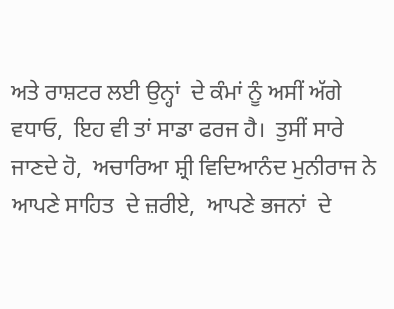ਅਤੇ ਰਾਸ਼ਟਰ ਲਈ ਉਨ੍ਹਾਂ  ਦੇ ਕੰਮਾਂ ਨੂੰ ਅਸੀਂ ਅੱਗੇ ਵਧਾਓ,  ਇਹ ਵੀ ਤਾਂ ਸਾਡਾ ਫਰਜ ਹੈ।  ਤੁਸੀਂ ਸਾਰੇ ਜਾਣਦੇ ਹੋ,  ਅਚਾਰਿਆ ਸ਼੍ਰੀ ਵਿਦਿਆਨੰਦ ਮੁਨੀਰਾਜ ਨੇ ਆਪਣੇ ਸਾਹਿਤ  ਦੇ ਜ਼ਰੀਏ,  ਆਪਣੇ ਭਜਨਾਂ  ਦੇ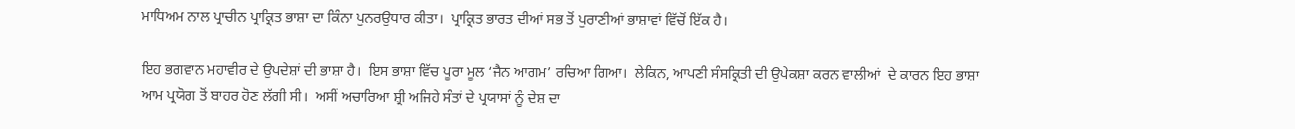ਮਾਧਿਅਮ ਨਾਲ ਪ੍ਰਾਚੀਨ ਪ੍ਰਾਕ੍ਰਿਤ ਭਾਸ਼ਾ ਦਾ ਕਿੰਨਾ ਪੁਨਰਉਧਾਰ ਕੀਤਾ।  ਪ੍ਰਾਕ੍ਰਿਤ ਭਾਰਤ ਦੀਆਂ ਸਭ ਤੋਂ ਪੁਰਾਣੀਆਂ ਭਾਸ਼ਾਵਾਂ ਵਿੱਚੋਂ ਇੱਕ ਹੈ।

ਇਹ ਭਗਵਾਨ ਮਹਾਵੀਰ ਦੇ ਉਪਦੇਸ਼ਾਂ ਦੀ ਭਾਸ਼ਾ ਹੈ।  ਇਸ ਭਾਸ਼ਾ ਵਿੱਚ ਪੂਰਾ ਮੂਲ ‘ਜੈਨ ਆਗਮ’ ਰਚਿਆ ਗਿਆ।  ਲੇਕਿਨ, ਆਪਣੀ ਸੰਸਕ੍ਰਿਤੀ ਦੀ ਉਪੇਕਸ਼ਾ ਕਰਨ ਵਾਲੀਆਂ  ਦੇ ਕਾਰਨ ਇਹ ਭਾਸ਼ਾ ਆਮ ਪ੍ਰਯੋਗ ਤੋਂ ਬਾਹਰ ਹੋਣ ਲੱਗੀ ਸੀ।  ਅਸੀਂ ਅਚਾਰਿਆ ਸ਼੍ਰੀ ਅਜਿਹੇ ਸੰਤਾਂ ਦੇ ਪ੍ਰਯਾਸਾਂ ਨੂੰ ਦੇਸ਼ ਦਾ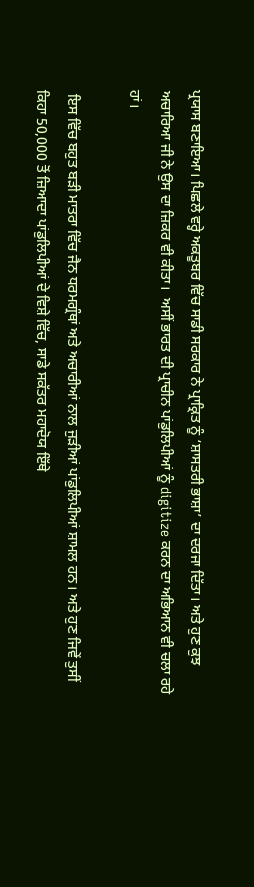ਪ੍ਰਯਾਸ ਬਣਾਇਆ। ਪਿਛਲੇ ਵਰ੍ਹੇ ਅਕਤੂਬਰ ਵਿੱਚ ਸਾਡੀ ਸਰਕਾਰ ਨੇ ਪ੍ਰਾਕ੍ਰਿਤ ਨੂੰ ‘ਸ਼ਾਸਤਰੀ ਭਾਸ਼ਾ’ ਦਾ ਦਰਜਾ ਦਿੱਤਾ। ਅਤੇ ਹੁਣ ਕੁਝ ਅਚਾਰਿਆ ਜੀ ਨੇ ਉਸ ਦਾ ਜ਼ਿਕਰ ਵੀ ਕੀਤਾ।  ਅਸੀਂ ਭਾਰਤ ਦੀ ਪ੍ਰਾਚੀਨ ਪਾਂਡੁਲਿਪੀਆਂ ਨੂੰ digitize ਕਰਨ ਦਾ ਅਭਿਆਨ ਵੀ ਚਲਾ ਰਹੇ ਹਾਂ।

 ਇਸ ਵਿੱਚ ਬਹੁਤ ਬੜੀ ਮਾਤਰਾ ਵਿੱਚ ਜੈਨ ਧਰਮਗ੍ਰੰਥਾਂ ਅਤੇ ਅਚਾਰੀਆਂ ਨਾਲ ਜੁੜੀਆਂ ਪਾਂਡੁਲਿਪੀਆਂ ਸ਼ਾਮਲ ਹਨ। ਅਤੇ ਹੁਣ ਜਿਵੇਂ ਤੁਸੀਂ ਕਿਹਾ 50,000 ਤੋਂ ਜ਼ਿਆਦਾ ਪਾਂਡੁਲਿਪੀਆਂ ਦੇ ਵਿਸ਼ੇ ਵਿੱਚ, ਸਾਡੇ ਸਕੱਤਰ ਮਹਾਦੋਯ ਇੱਥੇ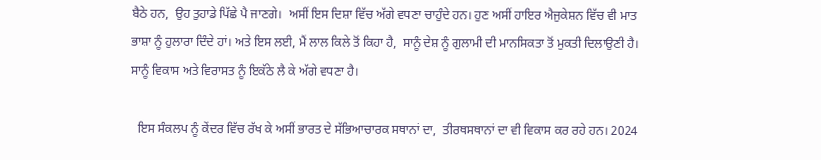ਬੈਠੇ ਹਨ,  ਉਹ ਤੁਹਾਡੇ ਪਿੱਛੇ ਪੈ ਜਾਣਗੇ।  ਅਸੀਂ ਇਸ ਦਿਸ਼ਾ ਵਿੱਚ ਅੱਗੇ ਵਧਣਾ ਚਾਹੁੰਦੇ ਹਨ। ਹੁਣ ਅਸੀਂ ਹਾਇਰ ਐਜੁਕੇਸ਼ਨ ਵਿੱਚ ਵੀ ਮਾਤ ਭਾਸ਼ਾ ਨੂੰ ਹੁਲਾਰਾ ਦਿੰਦੇ ਹਾਂ। ਅਤੇ ਇਸ ਲਈ, ਮੈਂ ਲਾਲ ਕਿਲੇ ਤੋਂ ਕਿਹਾ ਹੈ,  ਸਾਨੂੰ ਦੇਸ਼ ਨੂੰ ਗੁਲਾਮੀ ਦੀ ਮਾਨਸਿਕਤਾ ਤੋਂ ਮੁਕਤੀ ਦਿਲਾਉਣੀ ਹੈ।  ਸਾਨੂੰ ਵਿਕਾਸ ਅਤੇ ਵਿਰਾਸਤ ਨੂੰ ਇਕੱਠੇ ਲੈ ਕੇ ਅੱਗੇ ਵਧਣਾ ਹੈ।

  ਇਸ ਸੰਕਲਪ ਨੂੰ ਕੇਂਦਰ ਵਿੱਚ ਰੱਖ ਕੇ ਅਸੀਂ ਭਾਰਤ ਦੇ ਸੱਭਿਆਚਾਰਕ ਸਥਾਨਾਂ ਦਾ,  ਤੀਰਥਸਥਾਨਾਂ ਦਾ ਵੀ ਵਿਕਾਸ ਕਰ ਰਹੇ ਹਨ। 2024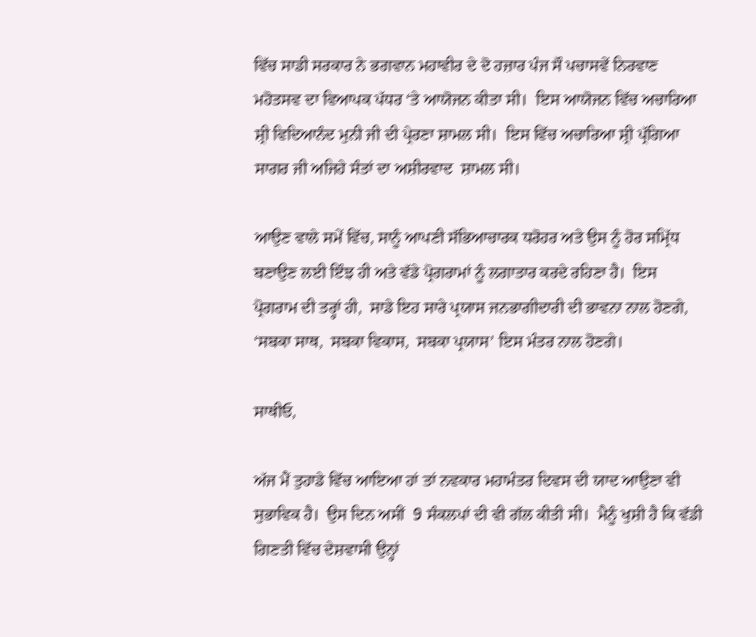ਵਿੱਚ ਸਾਡੀ ਸਰਕਾਰ ਨੇ ਭਗਵਾਨ ਮਹਾਵੀਰ ਦੇ ਦੋ ਹਜ਼ਾਰ ਪੰਜ ਸੌ ਪਚਾਸਵੇਂ ਨਿਰਵਾਣ ਮਹੋਤਸਵ ਦਾ ਵਿਆਪਕ ਪੱਧਰ ‘ਤੇ ਆਯੋਜਨ ਕੀਤਾ ਸੀ।  ਇਸ ਆਯੋਜਨ ਵਿੱਚ ਅਚਾਰਿਆ ਸ਼੍ਰੀ ਵਿਦਿਆਨੰਦ ਮੁਨੀ ਜੀ ਦੀ ਪ੍ਰੇਰਣਾ ਸ਼ਾਮਲ ਸੀ।  ਇਸ ਵਿੱਚ ਅਚਾਰਿਆ ਸ਼੍ਰੀ ਪ੍ਰੱਗਿਆ ਸਾਗਰ ਜੀ ਅਜਿਹੇ ਸੰਤਾਂ ਦਾ ਅਸ਼ੀਰਵਾਦ  ਸ਼ਾਮਲ ਸੀ।

ਆਉਣ ਵਾਲੇ ਸਮੇਂ ਵਿੱਚ, ਸਾਨੂੰ ਆਪਣੀ ਸੱਭਿਆਚਾਰਕ ਧਰੋਹਰ ਅਤੇ ਉਸ ਨੂੰ ਹੋਰ ਸਮ੍ਰਿੱਧ ਬਣਾਉਣ ਲਈ ਇੰਝ ਹੀ ਅਤੇ ਵੱਡੇ ਪ੍ਰੋਗਰਾਮਾਂ ਨੂੰ ਲਗਾਤਾਰ ਕਰਦੇ ਰਹਿਣਾ ਹੈ।  ਇਸ ਪ੍ਰੋਗਰਾਮ ਦੀ ਤਰ੍ਹਾਂ ਹੀ,  ਸਾਡੇ ਇਹ ਸਾਰੇ ਪ੍ਰਯਾਸ ਜਨਭਾਗੀਦਾਰੀ ਦੀ ਭਾਵਨਾ ਨਾਲ ਹੋਣਗੇ, ‘ਸਬਕਾ ਸਾਥ,  ਸਬਕਾ ਵਿਕਾਸ,  ਸਬਕਾ ਪ੍ਰਯਾਸ’ ਇਸ ਮੰਤਰ ਨਾਲ ਹੋਣਗੇ।

ਸਾਥੀਓ,

ਅੱਜ ਮੈਂ ਤੁਹਾਡੇ ਵਿੱਚ ਆਇਆ ਹਾਂ ਤਾਂ ਨਵਕਾਰ ਮਹਾਮੰਤਰ ਦਿਵਸ ਦੀ ਯਾਦ ਆਉਣਾ ਵੀ ਸੁਭਾਵਿਕ ਹੈ।  ਉਸ ਦਿਨ ਅਸੀਂ  9 ਸੰਕਲਪਾਂ ਦੀ ਵੀ ਗੱਲ ਕੀਤੀ ਸੀ।  ਮੈਨੂੰ ਖੁਸ਼ੀ ਹੈ ਕਿ ਵੱਡੀ ਗਿਣਤੀ ਵਿੱਚ ਦੇਸ਼ਵਾਸੀ ਉਨ੍ਹਾਂ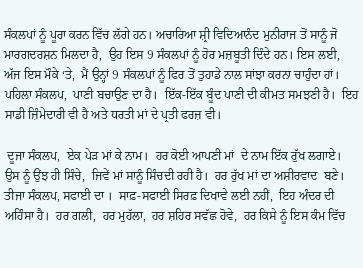ਸੰਕਲਪਾਂ ਨੂੰ ਪੂਰਾ ਕਰਨ ਵਿੱਚ ਲੱਗੇ ਹਨ। ਅਚਾਰਿਆ ਸ਼੍ਰੀ ਵਿਦਿਆਨੰਦ ਮੁਨੀਰਾਜ ਤੋਂ ਸਾਨੂੰ ਜੋ ਮਾਰਗਦਰਸ਼ਨ ਮਿਲਦਾ ਹੈ,  ਉਹ ਇਸ 9 ਸੰਕਲਪਾਂ ਨੂੰ ਹੋਰ ਮਜ਼ਬੂਤੀ ਦਿੰਦੇ ਹਨ। ਇਸ ਲਈ,  ਅੱਜ ਇਸ ਮੌਕੇ ‘ਤੇ,  ਮੈਂ ਉਨ੍ਹਾਂ 9 ਸੰਕਲਪਾਂ ਨੂੰ ਫਿਰ ਤੋਂ ਤੁਹਾਡੇ ਨਾਲ ਸਾਂਝਾ ਕਰਨਾ ਚਾਹੁੰਦਾ ਹਾਂ।  ਪਹਿਲਾ ਸੰਕਲਪ,  ਪਾਣੀ ਬਚਾਉਣ ਦਾ ਹੈ।  ਇੱਕ-ਇੱਕ ਬੂੰਦ ਪਾਣੀ ਦੀ ਕੀਮਤ ਸਮਝਣੀ ਹੈ।  ਇਹ ਸਾਡੀ ਜ਼ਿੰਮੇਦਾਰੀ ਵੀ ਹੈ ਅਤੇ ਧਰਤੀ ਮਾਂ ਦੇ ਪ੍ਰਤੀ ਫਰਜ਼ ਵੀ।

 ਦੂਜਾ ਸੰਕਲਪ,  ਏਕ ਪੇੜ ਮਾਂ ਕੇ ਨਾਮ।  ਹਰ ਕੋਈ ਆਪਣੀ ਮਾਂ  ਦੇ ਨਾਮ ਇੱਕ ਰੁੱਖ ਲਗਾਏ।  ਉਸ ਨੂੰ ਉਂਝ ਹੀ ਸਿੰਚੇ,  ਜਿਵੇਂ ਮਾਂ ਸਾਨੂੰ ਸਿੰਚਦੀ ਰਹੀ ਹੈ।  ਹਰ ਰੁੱਖ ਮਾਂ ਦਾ ਅਸ਼ੀਰਵਾਦ  ਬਣੇ।  ਤੀਜਾ ਸੰਕਲਪ, ਸਫਾਈ ਦਾ ।  ਸਾਫ਼-ਸਫਾਈ ਸਿਰਫ਼ ਦਿਖਾਵੇ ਲਈ ਨਹੀਂ,  ਇਹ ਅੰਦਰ ਦੀ ਅਹਿੰਸਾ ਹੈ।  ਹਰ ਗਲੀ,  ਹਰ ਮੁਹੱਲਾ,  ਹਰ ਸ਼ਹਿਰ ਸਵੱਛ ਹੋਵੇ,  ਹਰ ਕਿਸੇ ਨੂੰ ਇਸ ਕੰਮ ਵਿੱਚ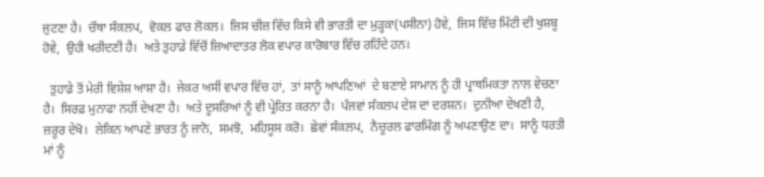ਜੁਟਣਾ ਹੈ।  ਚੌਥਾ ਸੰਕਲਪ,  ਵੋਕਲ ਫਾਰ ਲੋਕਲ।  ਜਿਸ ਚੀਜ਼ ਵਿੱਚ ਕਿਸੇ ਵੀ ਭਾਰਤੀ ਦਾ ਮੁੜ੍ਹਕਾ(ਪਸੀਨਾ) ਹੋਵੇ,  ਜਿਸ ਵਿੱਚ ਮਿੱਟੀ ਦੀ ਖੁਸ਼ਬੂ ਹੋਵੇ,  ਉਹੀ ਖਰੀਦਣੀ ਹੈ।  ਅਤੇ ਤੁਹਾਡੇ ਵਿੱਚੋਂ ਜ਼ਿਆਦਾਤਰ ਲੋਕ ਵਪਾਰ ਕਾਰੋਬਾਰ ਵਿੱਚ ਰਹਿੰਦੇ ਹਨ।

  ਤੁਹਾਡੇ ਤੋਂ ਮੇਰੀ ਵਿਸ਼ੇਸ਼ ਆਸ਼ਾ ਹੈ।  ਜੇਕਰ ਅਸੀਂ ਵਪਾਰ ਵਿੱਚ ਹਾਂ,  ਤਾਂ ਸਾਨੂੰ ਆਪਣਿਆਂ  ਦੇ ਬਣਾਏ ਸਾਮਾਨ ਨੂੰ ਹੀ ਪ੍ਰਾਥਮਿਕਤਾ ਨਾਲ ਵੇਚਣਾ ਹੈ।  ਸਿਰਫ਼ ਮੁਨਾਫਾ ਨਹੀਂ ਦੇਖਣਾ ਹੈ।  ਅਤੇ ਦੂਸਰਿਆਂ ਨੂੰ ਵੀ ਪ੍ਰੇਰਿਤ ਕਰਨਾ ਹੈ।  ਪੰਜਵਾਂ ਸੰਕਲਪ ਦੇਸ਼ ਦਾ ਦਰਸ਼ਨ।  ਦੁਨੀਆ ਦੇਖਣੀ ਹੈ,  ਜ਼ਰੂਰ ਦੇਖੋ।  ਲੇਕਿਨ ਆਪਣੇ ਭਾਰਤ ਨੂੰ ਜਾਨੋ,  ਸਮਝੋ,  ਮਹਿਸੂਸ ਕਰੋ।  ਛੇਵਾਂ ਸੰਕਲਪ,  ਨੈਚੂਰਲ ਫਾਰਮਿੰਗ ਨੂੰ ਅਪਣਾਉਣ ਦਾ।  ਸਾਨੂੰ ਧਰਤੀ ਮਾਂ ਨੂੰ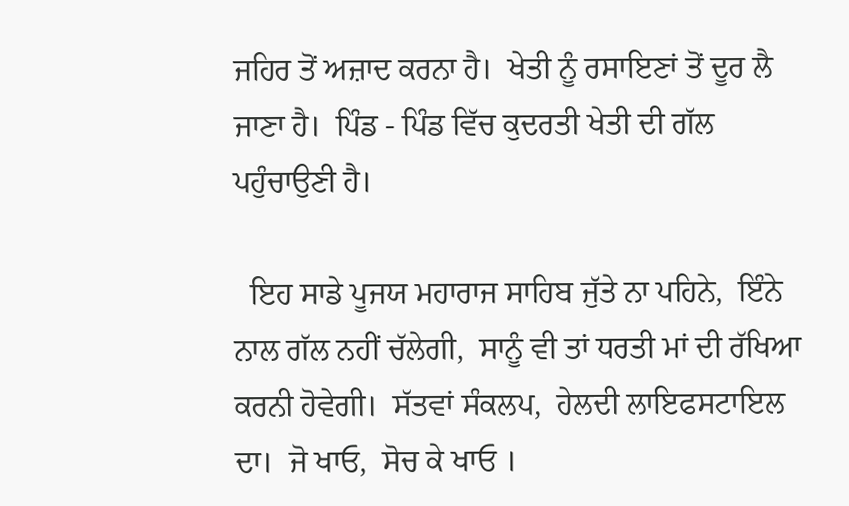ਜਹਿਰ ਤੋਂ ਅਜ਼ਾਦ ਕਰਨਾ ਹੈ।  ਖੇਤੀ ਨੂੰ ਰਸਾਇਣਾਂ ਤੋਂ ਦੂਰ ਲੈ ਜਾਣਾ ਹੈ।  ਪਿੰਡ - ਪਿੰਡ ਵਿੱਚ ਕੁਦਰਤੀ ਖੇਤੀ ਦੀ ਗੱਲ ਪਹੁੰਚਾਉਣੀ ਹੈ।

  ਇਹ ਸਾਡੇ ਪੂਜਯ ਮਹਾਰਾਜ ਸਾਹਿਬ ਜੁੱਤੇ ਨਾ ਪਹਿਨੇ,  ਇੰਨੇ ਨਾਲ ਗੱਲ ਨਹੀਂ ਚੱਲੇਗੀ,  ਸਾਨੂੰ ਵੀ ਤਾਂ ਧਰਤੀ ਮਾਂ ਦੀ ਰੱਖਿਆ ਕਰਨੀ ਹੋਵੇਗੀ।  ਸੱਤਵਾਂ ਸੰਕਲਪ,  ਹੇਲਦੀ ਲਾਇਫਸਟਾਇਲ ਦਾ।  ਜੋ ਖਾਓ,  ਸੋਚ ਕੇ ਖਾਓ ।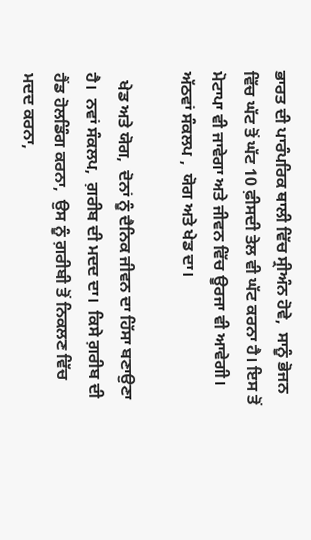ਭਾਰਤ ਦੀ ਪਾਰੰਪਰਿਕ ਥਾਲੀ ਵਿੱਚ ਸ੍ਰੀਅੰਨ ਹੋਵੇ,  ਸਾਨੂੰ ਭੋਜਨ ਵਿੱਚ ਘੱਟ ਤੋਂ ਘੱਟ 10 ਫ਼ੀਸਦੀ ਤੇਲ ਵੀ ਘੱਟ ਕਰਨਾ ਹੈ। ਇਸ ਤੋਂ ਮੋਟਾਪਾ ਵੀ ਜਾਵੇਗਾ ਅਤੇ ਜੀਵਨ ਵਿੱਚ ਊਰਜਾ ਵੀ ਆਵੇਗੀ।  ਅੱਠਵਾਂ ਸੰਕਲਪ ,  ਯੋਗ ਅਤੇ ਖੇਡ ਦਾ।

  ਖੇਡ ਅਤੇ ਯੋਗ,  ਦੋਨਾਂ ਨੂੰ ਦੈਨਿਕ ਜੀਵਨ ਦਾ ਹਿੱਸਾ ਬਣਾਉਣਾ ਹੈ।  ਨਵਾਂ ਸੰਕਲਪ,  ਗ਼ਰੀਬ ਦੀ ਮਦਦ ਦਾ।  ਕਿਸੇ ਗ਼ਰੀਬ ਦੀ ਹੈਂਡ ਹੋਲਡਿੰਗ ਕਰਨਾ,  ਉਸ ਨੂੰ ਗ਼ਰੀਬੀ ਤੋਂ ਨਿਕਲਣ ਵਿੱਚ ਮਦਦ ਕਰਨਾ,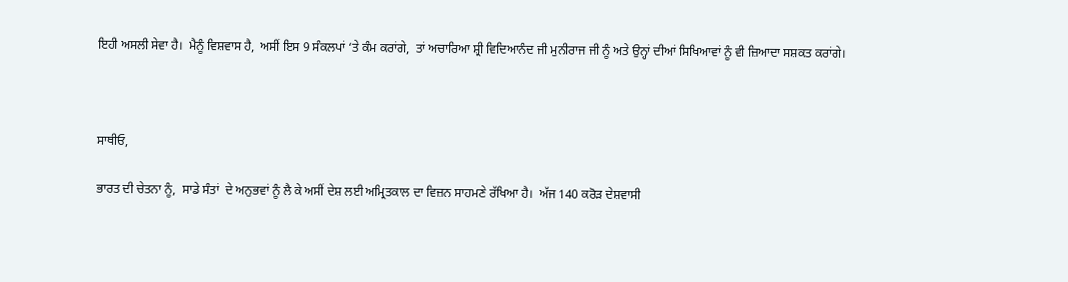ਇਹੀ ਅਸਲੀ ਸੇਵਾ ਹੈ।  ਮੈਨੂੰ ਵਿਸ਼ਵਾਸ ਹੈ,  ਅਸੀਂ ਇਸ 9 ਸੰਕਲਪਾਂ ‘ਤੇ ਕੰਮ ਕਰਾਂਗੇ,  ਤਾਂ ਅਚਾਰਿਆ ਸ਼੍ਰੀ ਵਿਦਿਆਨੰਦ ਜੀ ਮੁਨੀਰਾਜ ਜੀ ਨੂੰ ਅਤੇ ਉਨ੍ਹਾਂ ਦੀਆਂ ਸਿਖਿਆਵਾਂ ਨੂੰ ਵੀ ਜ਼ਿਆਦਾ ਸਸ਼ਕਤ ਕਰਾਂਗੇ।



ਸਾਥੀਓ,

ਭਾਰਤ ਦੀ ਚੇਤਨਾ ਨੂੰ,  ਸਾਡੇ ਸੰਤਾਂ  ਦੇ ਅਨੁਭਵਾਂ ਨੂੰ ਲੈ ਕੇ ਅਸੀਂ ਦੇਸ਼ ਲਈ ਅਮ੍ਰਿਤਕਾਲ ਦਾ ਵਿਜ਼ਨ ਸਾਹਮਣੇ ਰੱਖਿਆ ਹੈ।  ਅੱਜ 140 ਕਰੋੜ ਦੇਸ਼ਵਾਸੀ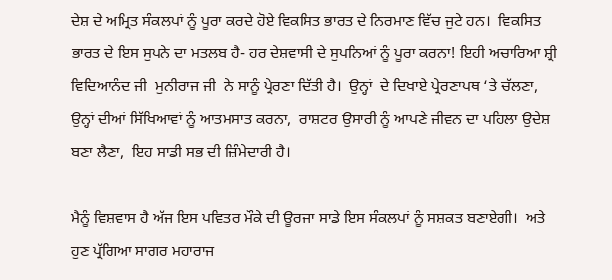ਦੇਸ਼ ਦੇ ਅਮ੍ਰਿਤ ਸੰਕਲਪਾਂ ਨੂੰ ਪੂਰਾ ਕਰਦੇ ਹੋਏ ਵਿਕਸਿਤ ਭਾਰਤ ਦੇ ਨਿਰਮਾਣ ਵਿੱਚ ਜੁਟੇ ਹਨ।  ਵਿਕਸਿਤ ਭਾਰਤ ਦੇ ਇਸ ਸੁਪਨੇ ਦਾ ਮਤਲਬ ਹੈ- ਹਰ ਦੇਸ਼ਵਾਸੀ ਦੇ ਸੁਪਨਿਆਂ ਨੂੰ ਪੂਰਾ ਕਰਨਾ! ਇਹੀ ਅਚਾਰਿਆ ਸ਼੍ਰੀ ਵਿਦਿਆਨੰਦ ਜੀ  ਮੁਨੀਰਾਜ ਜੀ  ਨੇ ਸਾਨੂੰ ਪ੍ਰੇਰਣਾ ਦਿੱਤੀ ਹੈ।  ਉਨ੍ਹਾਂ  ਦੇ ਦਿਖਾਏ ਪ੍ਰੇਰਣਾਪਥ ‘ਤੇ ਚੱਲਣਾ,  ਉਨ੍ਹਾਂ ਦੀਆਂ ਸਿੱਖਿਆਵਾਂ ਨੂੰ ਆਤਮਸਾਤ ਕਰਨਾ,  ਰਾਸ਼ਟਰ ਉਸਾਰੀ ਨੂੰ ਆਪਣੇ ਜੀਵਨ ਦਾ ਪਹਿਲਾ ਉਦੇਸ਼ ਬਣਾ ਲੈਣਾ,  ਇਹ ਸਾਡੀ ਸਭ ਦੀ ਜ਼ਿੰਮੇਦਾਰੀ ਹੈ।

ਮੈਨੂੰ ਵਿਸ਼ਵਾਸ ਹੈ ਅੱਜ ਇਸ ਪਵਿਤਰ ਮੌਕੇ ਦੀ ਊਰਜਾ ਸਾਡੇ ਇਸ ਸੰਕਲਪਾਂ ਨੂੰ ਸਸ਼ਕਤ ਬਣਾਏਗੀ।  ਅਤੇ ਹੁਣ ਪ੍ਰੱਗਿਆ ਸਾਗਰ ਮਹਾਰਾਜ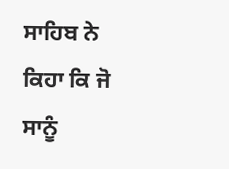ਸਾਹਿਬ ਨੇ ਕਿਹਾ ਕਿ ਜੋ ਸਾਨੂੰ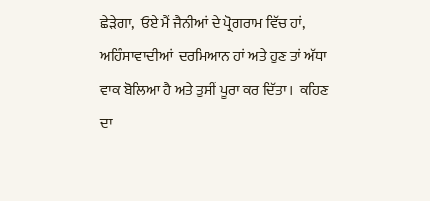ਛੇੜੇਗਾ,  ਓਏ ਮੈਂ ਜੈਨੀਆਂ ਦੇ ਪ੍ਰੋਗਰਾਮ ਵਿੱਚ ਹਾਂ,  ਅਹਿੰਸਾਵਾਦੀਆਂ  ਦਰਮਿਆਨ ਹਾਂ ਅਤੇ ਹੁਣ ਤਾਂ ਅੱਧਾ ਵਾਕ ਬੋਲਿਆ ਹੈ ਅਤੇ ਤੁਸੀਂ ਪੂਰਾ ਕਰ ਦਿੱਤਾ।  ਕਹਿਣ ਦਾ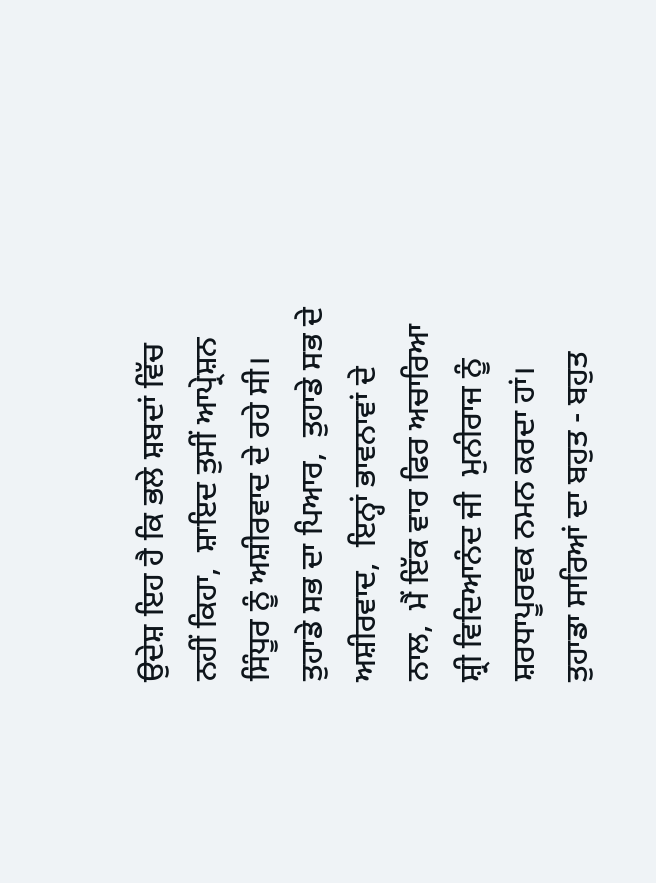ਉਦੇਸ਼ ਇਹ ਹੈ ਕਿ ਭਲੇ ਸ਼ਬਦਾਂ ਵਿੱਚ ਨਹੀਂ ਕਿਹਾ,  ਸ਼ਾਇਦ ਤੁਸੀਂ ਆਪ੍ਰੇਸ਼ਨ ਸਿੰਧੂਰ ਨੂੰ ਅਸ਼ੀਰਵਾਦ ਦੇ ਰਹੇ ਸੀ। ਤੁਹਾਡੇ ਸਭ ਦਾ ਪਿਆਰ,  ਤੁਹਾਡੇ ਸਭ ਦੇ ਅਸ਼ੀਰਵਾਦ,  ਇਨ੍ਹਾਂ ਭਾਵਨਾਵਾਂ ਦੇ ਨਾਲ,  ਮੈਂ ਇੱਕ ਵਾਰ ਫਿਰ ਅਚਾਰਿਆ ਸ਼੍ਰੀ ਵਿਦਿਆਨੰਦ ਜੀ  ਮੁਨੀਰਾਜ ਨੂੰ ਸ਼ਰਧਾਪੂਰਵਕ ਨਮਨ ਕਰਦਾ ਹਾਂ।  ਤੁਹਾਡਾ ਸਾਰਿਆਂ ਦਾ ਬਹੁਤ - ਬਹੁਤ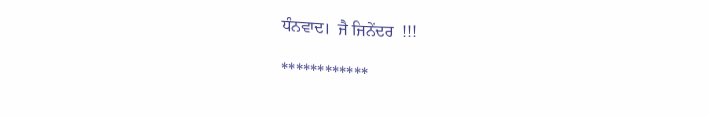ਧੰਨਵਾਦ।  ਜੈ ਜਿਨੇਂਦਰ  !!!

************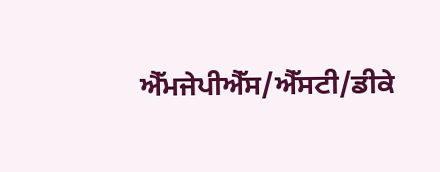ਐੱਮਜੇਪੀਐੱਸ/ਐੱਸਟੀ/ਡੀਕੇ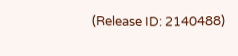(Release ID: 2140488)